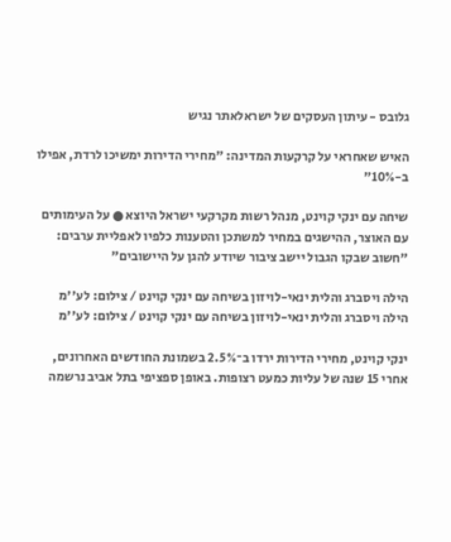גלובס - עיתון העסקים של ישראלאתר נגיש

האיש שאחראי על קרקעות המדינה: "מחירי הדירות ימשיכו לרדת, אפילו ב-10%"

שיחה עם ינקי קוינט, מנהל רשות מקרקעי ישראל היוצא ● על העימותים עם האוצר, ההישגים במחיר למשתכן והטענות כלפיו לאפליית ערבים: "חשוב שבקו הגבול יישב ציבור שיודע להגן על היישובים"

הילה ויסברג והלית ינאי-לויזון בשיחה עם ינקי קוינט / צילום: לע''מ
הילה ויסברג והלית ינאי-לויזון בשיחה עם ינקי קוינט / צילום: לע''מ

ינקי קוינט, מחירי הדירות ירדו ב־2.5% בשמונת החודשים האחרונים, אחרי 15 שנה של עליות כמעט רצופות. באופן ספציפי בתל אביב נרשמה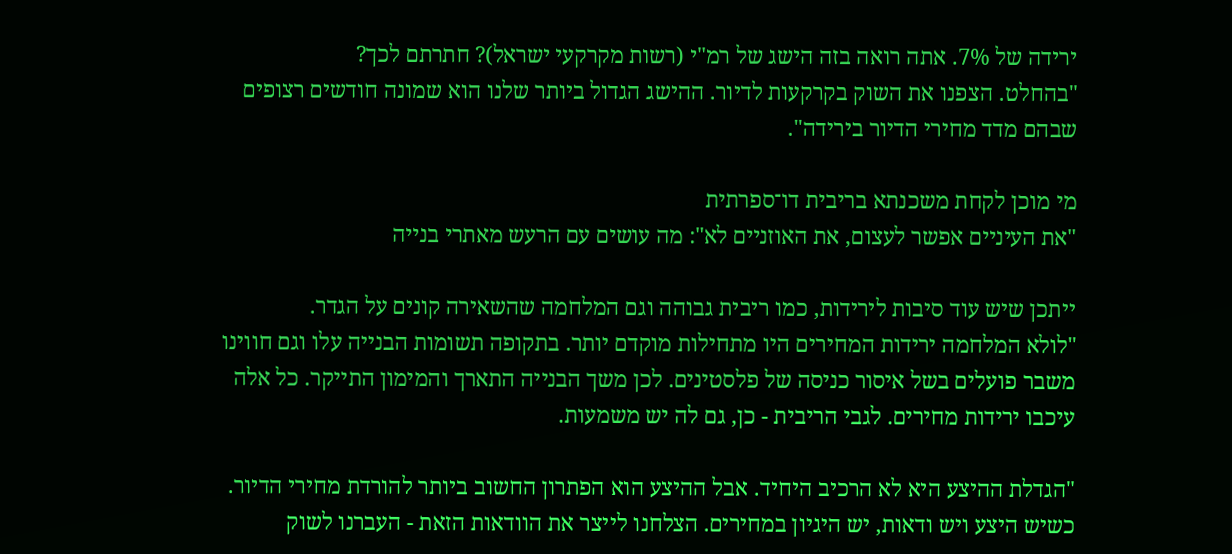ירידה של 7%. אתה רואה בזה הישג של רמ"י (רשות מקרקעי ישראל)? חתרתם לכך?
"בהחלט. הצפנו את השוק בקרקעות לדיור. ההישג הגדול ביותר שלנו הוא שמונה חודשים רצופים שבהם מדד מחירי הדיור בירידה".

מי מוכן לקחת משכנתא בריבית דו־ספרתית
"את העיניים אפשר לעצום, את האוזניים לא": מה עושים עם הרעש מאתרי בנייה

ייתכן שיש עוד סיבות לירידות, כמו ריבית גבוהה וגם המלחמה שהשאירה קונים על הגדר.
"לולא המלחמה ירידות המחירים היו מתחילות מוקדם יותר. בתקופה תשומות הבנייה עלו וגם חווינו משבר פועלים בשל איסור כניסה של פלסטינים. לכן משך הבנייה התארך והמימון התייקר. כל אלה עיכבו ירידות מחירים. לגבי הריבית - כן, גם לה יש משמעות.

"הגדלת ההיצע היא לא הרכיב היחיד. אבל ההיצע הוא הפתרון החשוב ביותר להורדת מחירי הדיור. כשיש היצע ויש ודאות, יש היגיון במחירים. הצלחנו לייצר את הוודאות הזאת - העברנו לשוק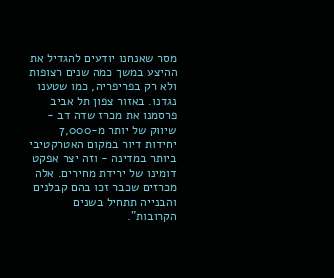מסר שאנחנו יודעים להגדיל את ההיצע במשך כמה שנים רצופות ולא רק בפריפריה, כמו שטענו נגדנו. באזור צפון תל אביב פרסמנו את מכרז שדה דב - שיווק של יותר מ-7,000 יחידות דיור במקום האטרקטיבי ביותר במדינה - וזה יצר אפקט דומינו של ירידת מחירים. אלה מכרזים שכבר זכו בהם קבלנים והבנייה תתחיל בשנים הקרובות".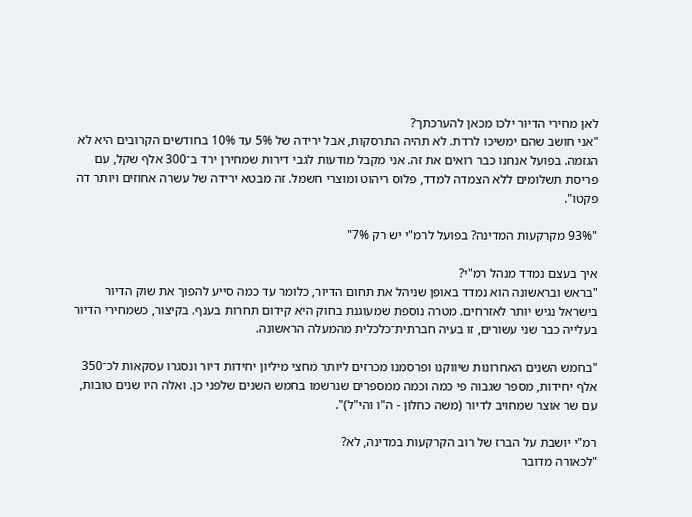לאן מחירי הדיור ילכו מכאן להערכתך?
"אני חושב שהם ימשיכו לרדת. לא תהיה התרסקות, אבל ירידה של 5% עד 10% בחודשים הקרובים היא לא הגזמה. בפועל אנחנו כבר רואים את זה. אני מקבל מודעות לגבי דירות שמחירן ירד ב־300 אלף שקל, עם פריסת תשלומים ללא הצמדה למדד, פלוס ריהוט ומוצרי חשמל. זה מבטא ירידה של עשרה אחוזים ויותר דה פקטו".

"93% מקרקעות המדינה? בפועל לרמ"י יש רק 7%"

איך בעצם נמדד מנהל רמ"י?
"בראש ובראשונה הוא נמדד באופן שניהל את תחום הדיור, כלומר עד כמה סייע להפוך את שוק הדיור בישראל נגיש יותר לאזרחים. מטרה נוספת שמעוגנת בחוק היא קידום תחרות בענף. בקיצור, כשמחירי הדיור בעלייה כבר שני עשורים, זו בעיה חברתית־כלכלית מהמעלה הראשונה.

"בחמש השנים האחרונות שיווקנו ופרסמנו מכרזים ליותר מחצי מיליון יחידות דיור ונסגרו עסקאות לכ־350 אלף יחידות, מספר שגבוה פי כמה וכמה ממספרים שנרשמו בחמש השנים שלפני כן. ואלה היו שנים טובות, עם שר אוצר שמחויב לדיור (משה כחלון - ה"ו והי"ל)".

רמ"י יושבת על הברז של רוב הקרקעות במדינה, לא?
"לכאורה מדובר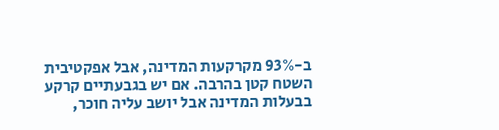ב-93% מקרקעות המדינה, אבל אפקטיבית השטח קטן בהרבה. אם יש בגבעתיים קרקע בבעלות המדינה אבל יושב עליה חוכר,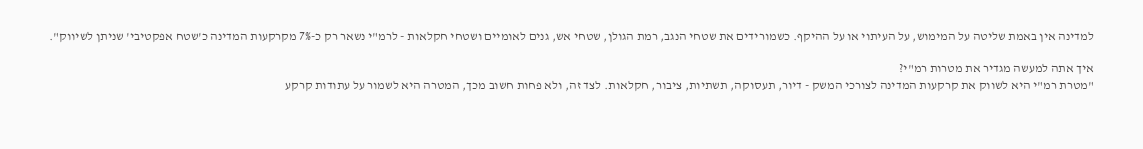למדינה אין באמת שליטה על המימוש, על העיתוי או על ההיקף. כשמורידים את שטחי הנגב, רמת הגולן, שטחי אש, גנים לאומיים ושטחי חקלאות - לרמ"י נשאר רק כ-7% מקרקעות המדינה כ'שטח אפקטיבי' שניתן לשיווק".

איך אתה למעשה מגדיר את מטרות רמ"י?
"מטרת רמ"י היא לשווק את קרקעות המדינה לצורכי המשק - דיור, תעסוקה, תשתיות, ציבור, חקלאות. לצד זה, ולא פחות חשוב מכך, המטרה היא לשמור על עתודות קרקע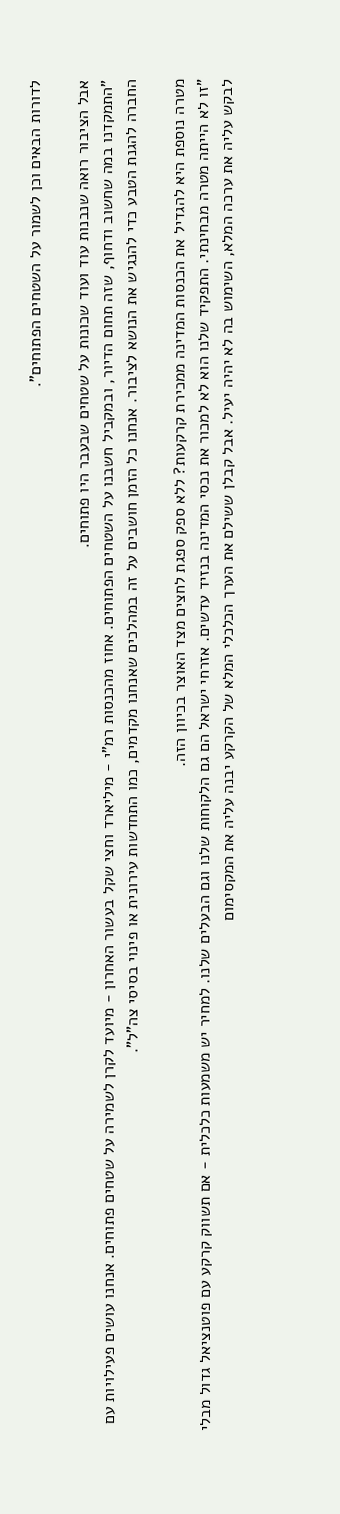לדורות הבאים וכן לשמור על השטחים הפתוחים".

אבל הציבור רואה שנבנות עוד ועוד שכונות על שטחים שבעבר היו פתוחים.
"התמקדנו במה שחשוב ודחוף, שזה תחום הדיור, ובמקביל חשבנו על השטחים הפתוחים. אחוז מהכנסות רמ"י - מיליארד וחצי שקל בעשור האחרון - מיועד לקרן לשמירה על שטחים פתוחים. אנחנו עושים פעילויות עם החברה להגנת הטבע כדי להנגיש את הנושא לציבור. אנחנו כל הזמן חושבים על זה במהלכים שאנחנו מקדמים, כמו התחדשות עירונית או פינוי בסיסי צה"ל".

מטרה נוספת היא להגדיל את הכנסות המדינה ממכירת קרקעות? ללא ספק ספגת לחצים מצד האוצר בכיוון הזה.
"זו לא הייתה מטרה מבחינתי. התפקיד שלנו הוא לא למכור את נכסי המדינה בנזיד עדשים. אזרחי ישראל הם גם הלקוחות שלנו וגם הבעלים שלנו. למחיר יש משמעות כלכלית - אם תשווק קרקע עם פוטנציאל גדול מבלי לבקש עליה את ערכה המלא, השימוש בה לא יהיה יעיל. אבל קבלן ששילם את הערך הכלכלי המלא של הקרקע יבנה עליה את המקסימום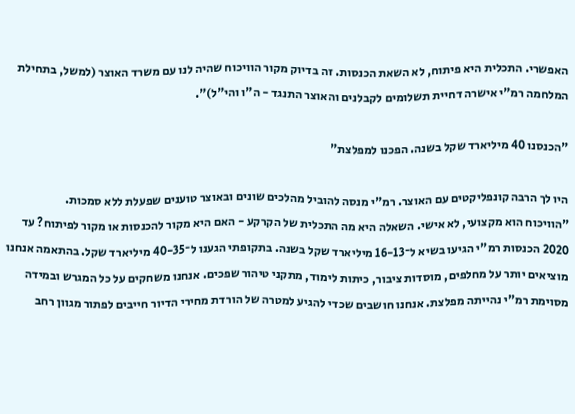האפשרי. התכלית היא פיתוח, לא השאת הכנסות. זה בדיוק מקור הוויכוח שהיה לנו עם משרד האוצר (למשל, בתחילת המלחמה רמ"י אישרה דחיית תשלומים לקבלנים והאוצר התנגד - ה"ו והי"ל)".

"הכנסנו 40 מיליארד שקל בשנה. הפכנו למפלצת"

היו לך הרבה קונפליקטים עם האוצר. רמ"י מנסה להוביל מהלכים שונים ובאוצר טוענים שפעלת ללא סמכות.
"הוויכוח הוא מקצועי, לא אישי. השאלה היא מה התכלית של הקרקע - האם היא מקור להכנסות או מקור לפיתוח? עד 2020 הכנסות רמ"י הגיעו בשיא ל־16-13 מיליארד שקל בשנה. בתקופתי הגענו ל־40-35 מיליארד שקל. בהתאמה אנחנו מוציאים יותר על מחלפים, מוסדות ציבור, כיתות לימוד, מתקני טיהור שפכים. אנחנו משחקים על כל המגרש ובמידה מסוימת רמ"י נהייתה מפלצת. אנחנו חושבים שכדי להגיע למטרה של הורדת מחירי הדיור חייבים לפתור מגוון רחב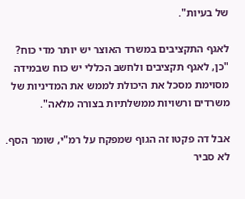של בעיות".

לאגף התקציבים במשרד האוצר יש יותר מדי כוח?
"כן, לאגף תקציבים ולחשב הכללי יש כוח שבמידה מסוימת מסכל את היכולת לממש את המדיניות של משרדים ורשויות ממשלתיות בצורה מלאה".

אבל דה פקטו זה הגוף שמפקח על רמ"י, שומר הסף. לא סביר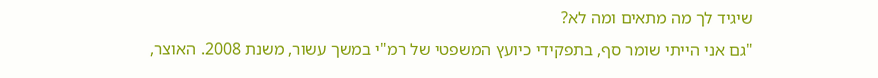שיגיד לך מה מתאים ומה לא?
"גם אני הייתי שומר סף, בתפקידי כיועץ המשפטי של רמ"י במשך עשור, משנת 2008. האוצר,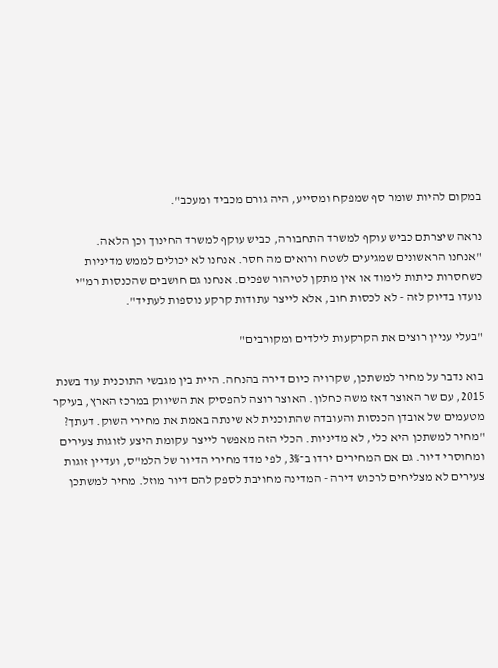במקום להיות שומר סף שמפקח ומסייע, היה גורם מכביד ומעכב".

נראה שיצרתם כביש עוקף למשרד התחבורה, כביש עוקף למשרד החינוך וכן הלאה.
"אנחנו הראשונים שמגיעים לשטח ורואים מה חסר. אנחנו לא יכולים לממש מדיניות כשחסרות כיתות לימוד או אין מתקן לטיהור שפכים. אנחנו גם חושבים שהכנסות רמ"י נועדו בדיוק לזה - לא לכסות חוב, אלא לייצר עתודות קרקע נוספות לעתיד".

"בעלי עניין רוצים את הקרקעות לילדים ומקורבים"

בוא נדבר על מחיר למשתכן, שקרויה כיום דירה בהנחה. היית בין מגבשי התוכנית עוד בשנת 2015, עם שר האוצר דאז משה כחלון. האוצר רוצה להפסיק את השיווק במרכז הארץ, בעיקר מטעמים של אובדן הכנסות והעובדה שהתוכנית לא שינתה באמת את מחירי השוק. דעתך?
"מחיר למשתכן היא כלי, לא מדיניות. הכלי הזה מאפשר לייצר עקומת היצע לזוגות צעירים ומחוסרי דיור. גם אם המחירים ירדו ב־3%, לפי מדד מחירי הדיור של הלמ"ס, ועדיין זוגות צעירים לא מצליחים לרכוש דירה - המדינה מחויבת לספק להם דיור מוזל. מחיר למשתכן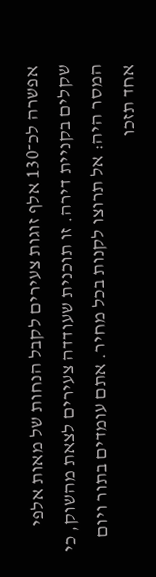אפשרה לכ־130 אלף זוגות צעירים לקבל הנחות של מאות אלפי שקלים בקניית דירה. זו תוכנית שעודדה צעירים לצאת מהשוק, כי המסר היה: אל תרוצו לקנות בכל מחיר. אתם עומדים בתור ויום אחד תזכו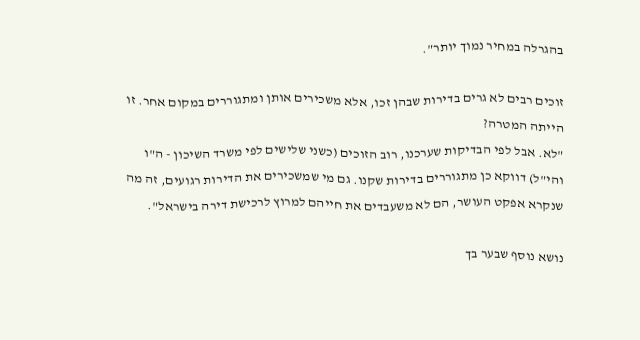בהגרלה במחיר נמוך יותר".

זוכים רבים לא גרים בדירות שבהן זכו, אלא משכירים אותן ומתגוררים במקום אחר. זו הייתה המטרה?
"לא. אבל לפי הבדיקות שערכנו, רוב הזוכים (כשני שלישים לפי משרד השיכון - ה"ו והי"ל) דווקא כן מתגוררים בדירות שקנו. גם מי שמשכירים את הדירות רגועים, זה מה שנקרא אפקט העושר, הם לא משעבדים את חייהם למרוץ לרכישת דירה בישראל".

נושא נוסף שבער בך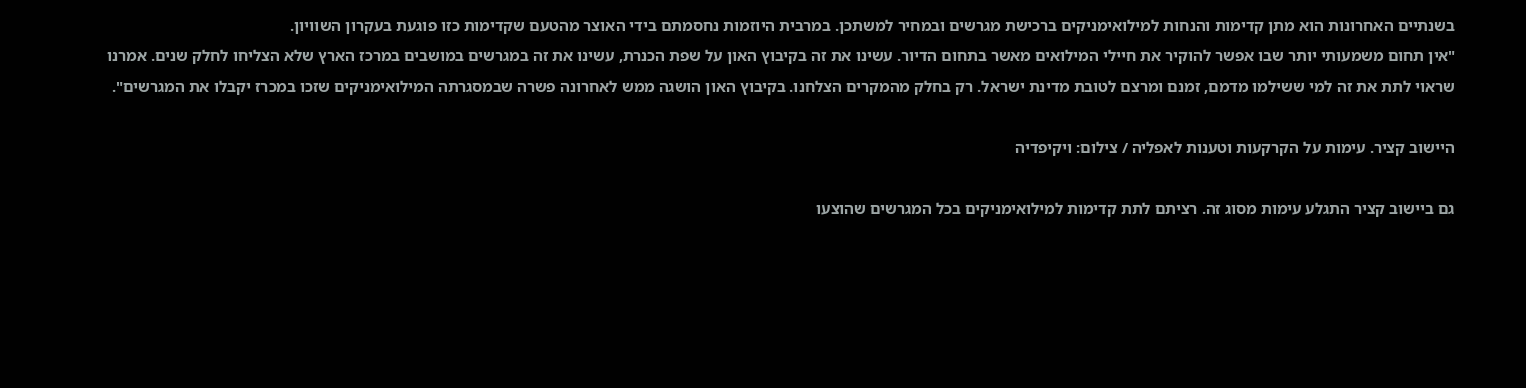בשנתיים האחרונות הוא מתן קדימות והנחות למילואימניקים ברכישת מגרשים ובמחיר למשתכן. במרבית היוזמות נחסמתם בידי האוצר מהטעם שקדימות כזו פוגעת בעקרון השוויון.
"אין תחום משמעותי יותר שבו אפשר להוקיר את חיילי המילואים מאשר בתחום הדיור. עשינו את זה בקיבוץ האון על שפת הכנרת, עשינו את זה במגרשים במושבים במרכז הארץ שלא הצליחו לחלק שנים. אמרנו שראוי לתת את זה למי ששילמו מדמם, זמנם ומרצם לטובת מדינת ישראל. רק בחלק מהמקרים הצלחנו. בקיבוץ האון הושגה ממש לאחרונה פשרה שבמסגרתה המילואימניקים שזכו במכרז יקבלו את המגרשים".

היישוב קציר. עימות על הקרקעות וטענות לאפליה / צילום: ויקיפדיה

גם ביישוב קציר התגלע עימות מסוג זה. רציתם לתת קדימות למילואימניקים בכל המגרשים שהוצעו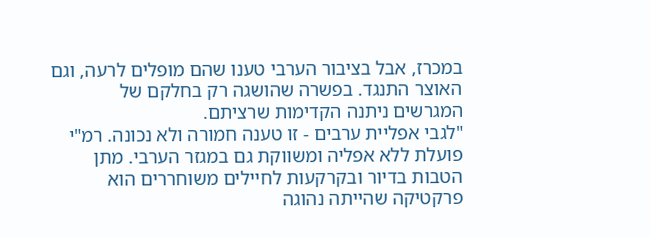במכרז, אבל בציבור הערבי טענו שהם מופלים לרעה, וגם האוצר התנגד. בפשרה שהושגה רק בחלקם של המגרשים ניתנה הקדימות שרציתם.
"לגבי אפליית ערבים - זו טענה חמורה ולא נכונה. רמ"י פועלת ללא אפליה ומשווקת גם במגזר הערבי. מתן הטבות בדיור ובקרקעות לחיילים משוחררים הוא פרקטיקה שהייתה נהוגה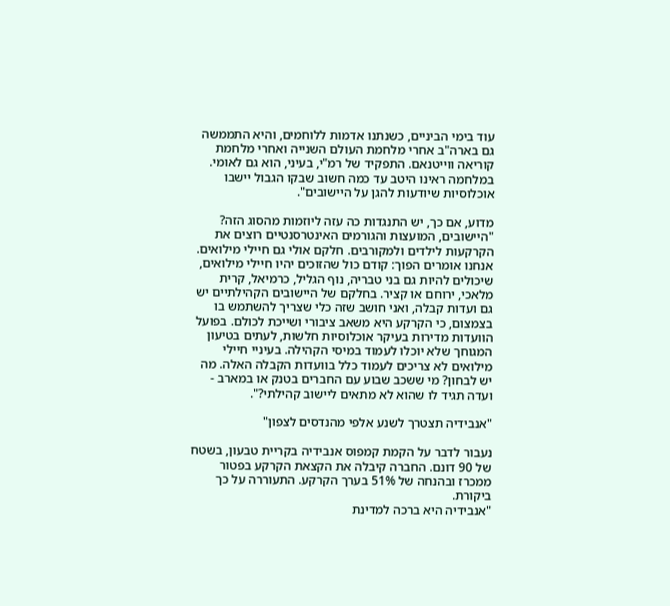עוד בימי הביניים, כשנתנו אדמות ללוחמים, והיא התממשה גם בארה"ב אחרי מלחמת העולם השנייה ואחרי מלחמת קוריאה ווייטנאם. התפקיד של רמ"י, בעיני, הוא גם לאומי. במלחמה ראינו היטב עד כמה חשוב שבקו הגבול יישבו אוכלוסיות שיודעות להגן על היישובים".

מדוע, אם כך, יש התנגדות כה עזה ליוזמות מהסוג הזה?
"היישובים, המועצות והגורמים האינטרסנטיים רוצים את הקרקעות לילדים ולמקורבים. חלקם אולי גם חיילי מילואים. אנחנו אומרים הפוך: קודם כול שהזוכים יהיו חיילי מילואים, שיכולים להיות גם בני טבריה, נוף הגליל, כרמיאל, קרית מלאכי, ירוחם או קציר. בחלקם של היישובים הקהילתיים יש גם ועדות קבלה, ואני חושב שזה כלי שצריך להשתמש בו בצמצום, כי הקרקע היא משאב ציבורי ושייכת לכולם. בפועל הוועדות מדירות בעיקר אוכלוסיות חלשות, לעתים בטיעון המגוחך שלא יוכלו לעמוד במיסי הקהילה. בעיניי חיילי מילואים לא צריכים לעמוד כלל בוועדות הקבלה האלה. מה יש לבחון? מי ששכב שבוע עם החברים בטנק או במארב - ועדה תגיד לו שהוא לא מתאים ליישוב קהילתי?".

"אנבידיה תצטרך לשנע אלפי מהנדסים לצפון"

נעבור לדבר על הקמת קמפוס אנבידיה בקריית טבעון, בשטח של 90 דונם. החברה קיבלה את הקצאת הקרקע בפטור ממכרז ובהנחה של 51% בערך הקרקע. התעוררה על כך ביקורת.
"אנבידיה היא ברכה למדינת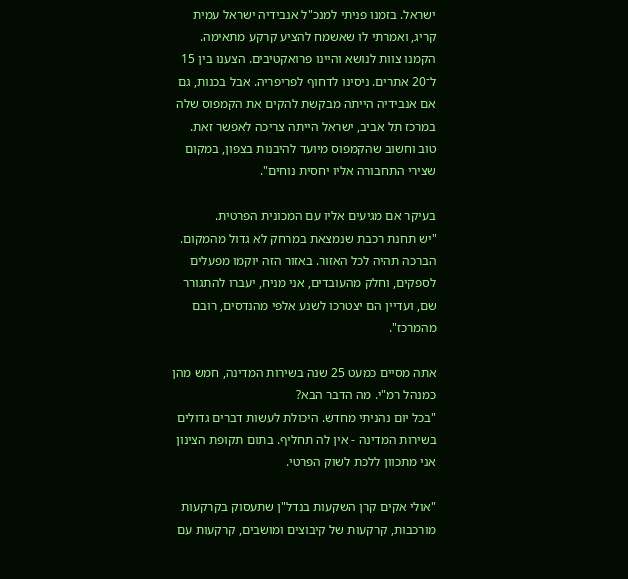ישראל. בזמנו פניתי למנכ"ל אנבידיה ישראל עמית קריג, ואמרתי לו שאשמח להציע קרקע מתאימה. הקמנו צוות לנושא והיינו פרואקטיבים. הצענו בין 15 ל־20 אתרים. ניסינו לדחוף לפריפריה. אבל בכנות, גם אם אנבידיה הייתה מבקשת להקים את הקמפוס שלה במרכז תל אביב, ישראל הייתה צריכה לאפשר זאת. טוב וחשוב שהקמפוס מיועד להיבנות בצפון, במקום שצירי התחבורה אליו יחסית נוחים".

בעיקר אם מגיעים אליו עם המכונית הפרטית.
"יש תחנת רכבת שנמצאת במרחק לא גדול מהמקום. הברכה תהיה לכל האזור. באזור הזה יוקמו מפעלים לספקים, וחלק מהעובדים, אני מניח, יעברו להתגורר שם, ועדיין הם יצטרכו לשנע אלפי מהנדסים, רובם מהמרכז".

אתה מסיים כמעט 25 שנה בשירות המדינה, חמש מהן כמנהל רמ"י. מה הדבר הבא?
"בכל יום נהניתי מחדש. היכולת לעשות דברים גדולים בשירות המדינה - אין לה תחליף. בתום תקופת הצינון אני מתכוון ללכת לשוק הפרטי.

"אולי אקים קרן השקעות בנדל"ן שתעסוק בקרקעות מורכבות, קרקעות של קיבוצים ומושבים, קרקעות עם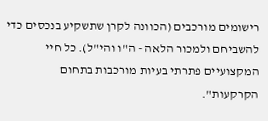רישומים מורכבים (הכוונה לקרן שתשקיע בנכסים כדי להשביחם ולמכור הלאה - ה"ו והי"ל). כל חיי המקצועיים פתרתי בעיות מורכבות בתחום הקרקעות".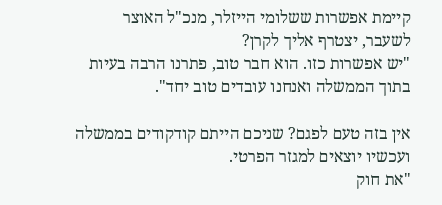קיימת אפשרות ששלומי הייזלר, מנכ"ל האוצר לשעבר, יצטרף אליך לקרן?
"יש אפשרות כזו. הוא חבר טוב, פתרנו הרבה בעיות בתוך הממשלה ואנחנו עובדים טוב יחד".

אין בזה טעם לפגם? שניכם הייתם קודקודים בממשלה ועכשיו יוצאים למגזר הפרטי.
"את חוק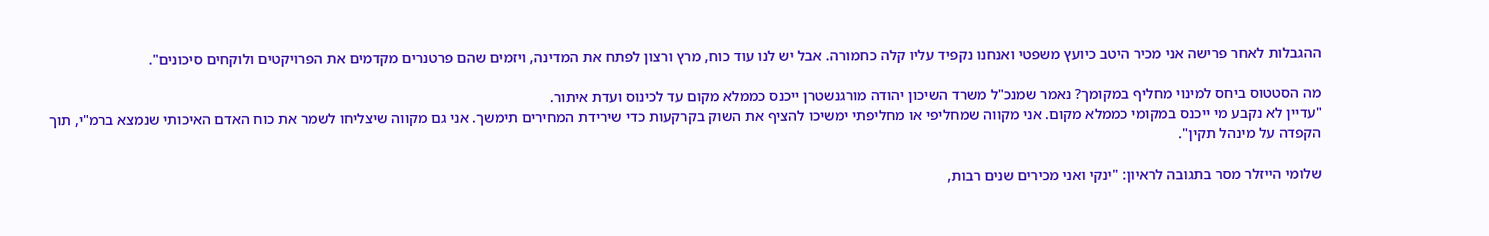ההגבלות לאחר פרישה אני מכיר היטב כיועץ משפטי ואנחנו נקפיד עליו קלה כחמורה. אבל יש לנו עוד כוח, מרץ ורצון לפתח את המדינה, ויזמים שהם פרטנרים מקדמים את הפרויקטים ולוקחים סיכונים".

מה הסטטוס ביחס למינוי מחליף במקומך? נאמר שמנכ"ל משרד השיכון יהודה מורגנשטרן ייכנס כממלא מקום עד לכינוס ועדת איתור.
"עדיין לא נקבע מי ייכנס במקומי כממלא מקום. אני מקווה שמחליפי או מחליפתי ימשיכו להציף את השוק בקרקעות כדי שירידת המחירים תימשך. אני גם מקווה שיצליחו לשמר את כוח האדם האיכותי שנמצא ברמ"י, תוך הקפדה על מינהל תקין".

שלומי הייזלר מסר בתגובה לראיון: "ינקי ואני מכירים שנים רבות,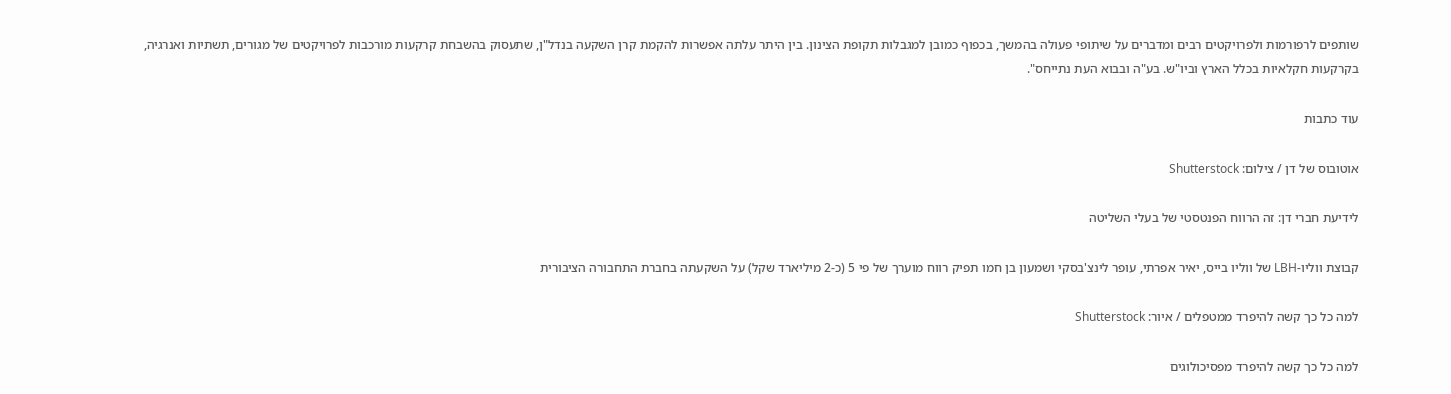שותפים לרפורמות ולפרויקטים רבים ומדברים על שיתופי פעולה בהמשך, בכפוף כמובן למגבלות תקופת הצינון. בין היתר עלתה אפשרות להקמת קרן השקעה בנדל"ן, שתעסוק בהשבחת קרקעות מורכבות לפרויקטים של מגורים, תשתיות ואנרגיה, בקרקעות חקלאיות בכלל הארץ וביו"ש. בע"ה ובבוא העת נתייחס".

עוד כתבות

אוטובוס של דן / צילום: Shutterstock

לידיעת חברי דן: זה הרווח הפנטסטי של בעלי השליטה

קבוצת ווליו-LBH של ווליו בייס, יאיר אפרתי, עופר לינצ'בסקי ושמעון בן חמו תפיק רווח מוערך של פי 5 (כ-2 מיליארד שקל) על השקעתה בחברת התחבורה הציבורית

למה כל כך קשה להיפרד ממטפלים / איור: Shutterstock

למה כל כך קשה להיפרד מפסיכולוגים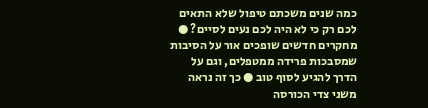כמה שנים משכתם טיפול שלא התאים לכם רק כי לא היה לכם נעים לסיים? ● מחקרים חדשים שופכים אור על הסיבות שמסבכות פרידה ממטפלים, וגם על הדרך להגיע לסוף טוב ● כך זה נראה משני צדי הכורסה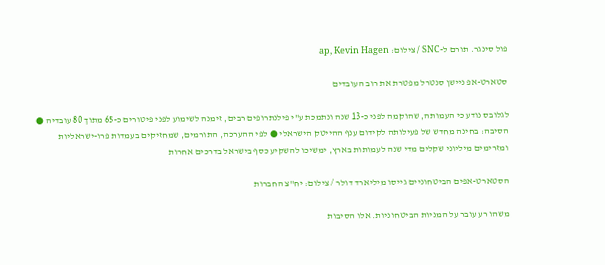פול סינגר. תורם ל-SNC / צילום: ap, Kevin Hagen

סטארט-אפ ניישן סנטרל מפטרת את רוב העובדים

לגלובס נודע כי העמותה, שהוקמה לפני כ-13 שנה ונתמכת ע"י פילנתרופים רבים, זימנה לשימוע לפני פיטורים כ-65 מתוך 80 עובדיה ● הסיבה: בחינה מחדש של פעילותה לקידום ענף ההייטק הישראלי ● לפי ההערכה, התורמים, שמחזיקים בעמדות פרו-ישראליות ומזרימים מיליוני שקלים מדי שנה לעמותות בארץ, ימשיכו להשקיע כסף בישראל בדרכים אחרות

הסטארט-אפים הביטחוניים גייסו מיליארד דולר / צילום: יח''צ החברות

משהו רע עובר על המניות הביטחוניות. אלו הסיבות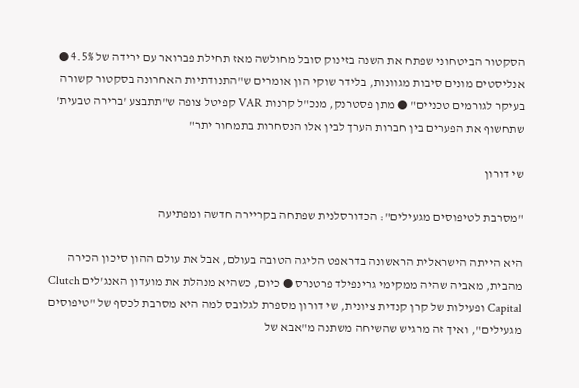הסקטור הביטחוני שפתח את השנה בזינוק סובל מחולשה מאז תחילת פברואר עם ירידה של 4.5% ● אנליסטים מונים סיבות מגוונות, בלידר שוקי הון אומרים ש"התנודתיות האחרונה בסקטור קשורה בעיקר לגורמים טכניים" ● מתן פסטרנק, מנכ"ל קרנות VAR קפיטל צופה ש"תתבצע 'ברירה טבעית' שתחשוף את הפערים בין חברות הערך לבין אלו הנסחרות בתמחור יתר"

שי דורון

"מסרבת לטיפוסים מגעילים": הכדורסלנית שפתחה בקריירה חדשה ומפתיעה

היא הייתה הישראלית הראשונה בדראפט הליגה הטובה בעולם, אבל את עולם ההון סיכון הכירה מהבית, מאביה שהיה ממקימי גרינפילד פרטנרס ● כיום, כשהיא מנהלת את מועדון האנג'לים Clutch Capital ופעילות של קרן קנדית ציונית, שי דורון מספרת לגלובס למה היא מסרבת לכסף של "טיפוסים מגעילים", ואיך זה מרגיש שהשיחה משתנה מ"אבא של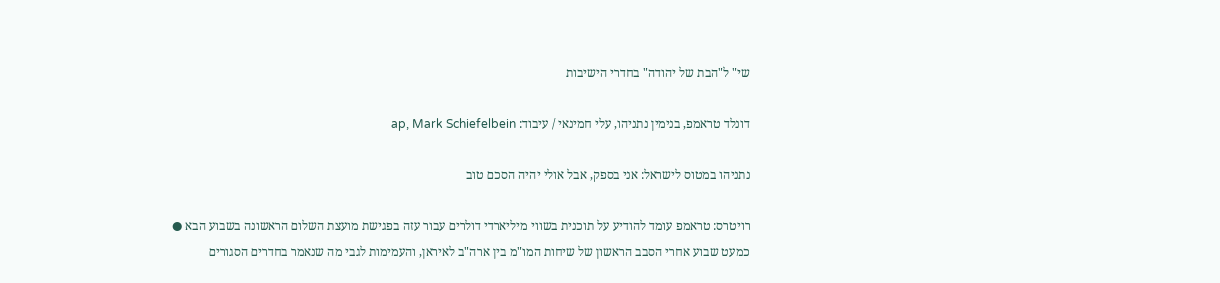שי" ל"הבת של יהודה" בחדרי הישיבות

דונלד טראמפ, בנימין נתניהו, עלי חמינאי / עיבוד: ap, Mark Schiefelbein

נתניהו במטוס לישראל: אני בספק, אבל אולי יהיה הסכם טוב

רויטרס: טראמפ עומד להודיע על תוכנית בשווי מיליארדי דולרים עבור עזה בפגישת מועצת השלום הראשונה בשבוע הבא ● כמעט שבוע אחרי הסבב הראשון של שיחות המו"מ בין ארה"ב לאיראן, והעמימות לגבי מה שנאמר בחדרים הסגורים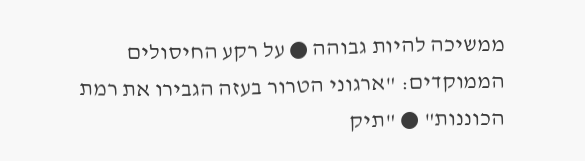ממשיכה להיות גבוהה ● על רקע החיסולים הממוקדים: "ארגוני הטרור בעזה הגבירו את רמת הכוננות" ● "תיק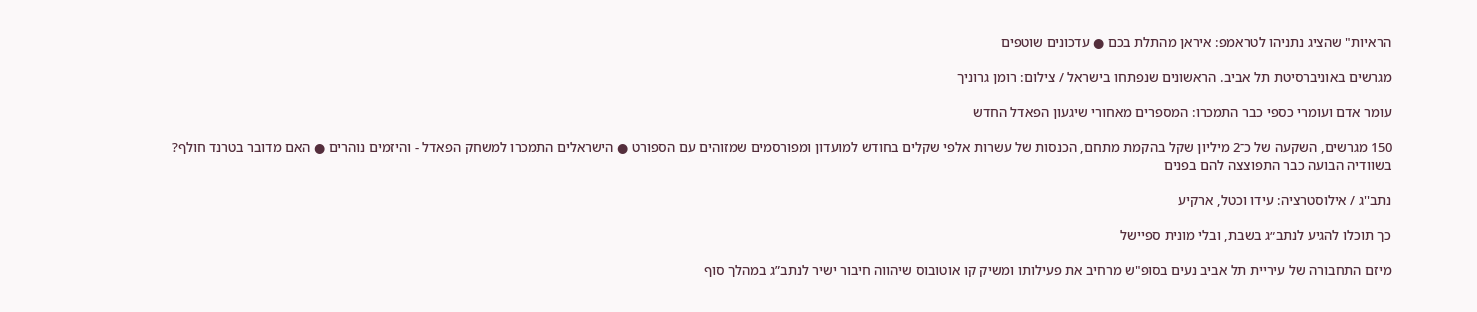הראיות" שהציג נתניהו לטראמפ: איראן מהתלת בכם ● עדכונים שוטפים

מגרשים באוניברסיטת תל אביב. הראשונים שנפתחו בישראל / צילום: רומן גרוניך

עומר אדם ועומרי כספי כבר התמכרו: המספרים מאחורי שיגעון הפאדל החדש

150 מגרשים, השקעה של כ־2 מיליון שקל בהקמת מתחם, הכנסות של עשרות אלפי שקלים בחודש למועדון ומפורסמים שמזוהים עם הספורט ● הישראלים התמכרו למשחק הפאדל - והיזמים נוהרים ● האם מדובר בטרנד חולף? בשוודיה הבועה כבר התפוצצה להם בפנים

נתב''ג / אילוסטרציה: עידו וכטל, ארקיע

כך תוכלו להגיע לנתב״ג בשבת, ובלי מונית ספיישל

מיזם התחבורה של עיריית תל אביב נעים בסופ"ש מרחיב את פעילותו ומשיק קו אוטובוס שיהווה חיבור ישיר לנתב”ג במהלך סוף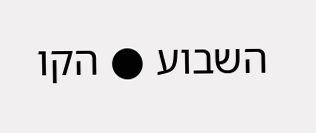השבוע ● הקו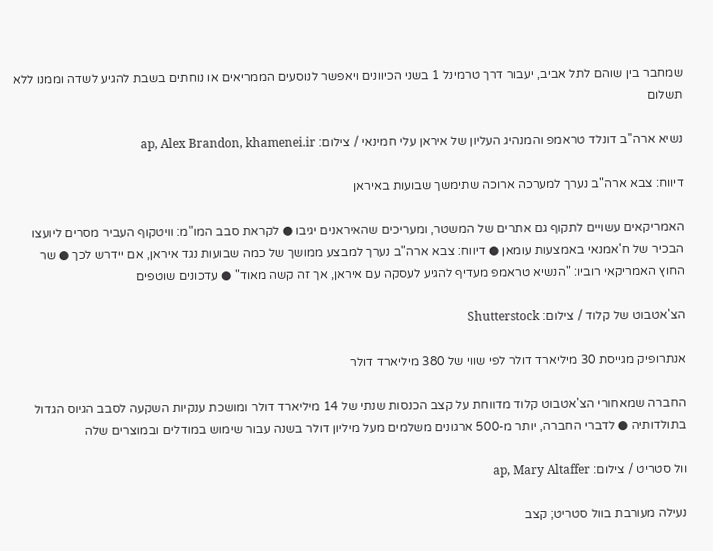שמחבר בין שוהם לתל אביב, יעבור דרך טרמינל 1 בשני הכיוונים ויאפשר לנוסעים הממריאים או נוחתים בשבת להגיע לשדה וממנו ללא תשלום

נשיא ארה''ב דונלד טראמפ והמנהיג העליון של איראן עלי חמינאי / צילום: ap, Alex Brandon, khamenei.ir

דיווח: צבא ארה"ב נערך למערכה ארוכה שתימשך שבועות באיראן

האמריקאים עשויים לתקוף גם אתרים של המשטר, ומעריכים שהאיראנים יגיבו ● לקראת סבב המו"מ: וויטקוף העביר מסרים ליועצו הבכיר של ח'אמנאי באמצעות עומאן ● דיווח: צבא ארה"ב נערך למבצע ממושך של כמה שבועות נגד איראן, אם יידרש לכך ● שר החוץ האמריקאי רוביו: "הנשיא טראמפ מעדיף להגיע לעסקה עם איראן, אך זה קשה מאוד" ● עדכונים שוטפים

הצ'אטבוט של קלוד / צילום: Shutterstock

אנתרופיק מגייסת 30 מיליארד דולר לפי שווי של 380 מיליארד דולר

החברה שמאחורי הצ'אטבוט קלוד מדווחת על קצב הכנסות שנתי של 14 מיליארד דולר ומושכת ענקיות השקעה לסבב הגיוס הגדול בתולדותיה ● לדברי החברה, יותר מ-500 ארגונים משלמים מעל מיליון דולר בשנה עבור שימוש במודלים ובמוצרים שלה

וול סטריט / צילום: ap, Mary Altaffer

נעילה מעורבת בוול סטריט; קצב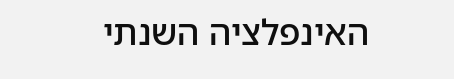האינפלציה השנתי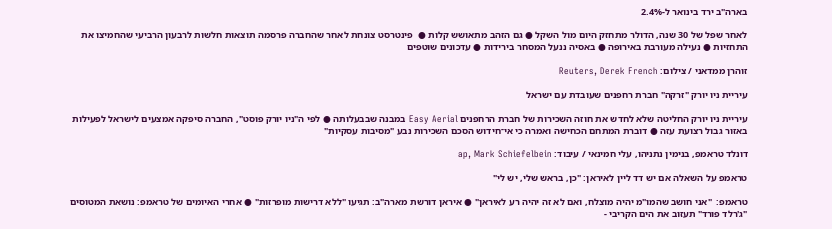בארה"ב ירד בינואר ל-2.4%

לאחר שפל של 30 שנה, הדולר מתחזק היום מול השקל ● גם הזהב מתאושש קלות ●  פינטרסט צונחת לאחר שהחברה פרסמה תוצאות חלשות לרבעון הרביעי שהחמיצו את התחזיות ● נעילה מעורבת באירופה ● באסיה ננעל המסחר בירידות ● עדכונים שוטפים

זוהרן ממדאני / צילום: Reuters, Derek French

עיריית ניו יורק "זרקה" חברת רחפנים שעובדת עם ישראל

עיריית ניו יורק החליטה שלא לחדש את חוזה השכירות של חברת הרחפנים Easy Aerial במבנה שבבעלותה ● לפי ה"ניו יורק פוסט", החברה סיפקה אמצעים לישראל לפעילות באזור גבול רצועת עזה ● דוברת המתחם הכחישה ואמרה כי אי־חידוש הסכם השכירות נבע "מסיבות עסקיות"

דונלד טראמפ, בנימין נתניהו, עלי חמינאי / עיבוד: ap, Mark Schiefelbein

טראמפ על השאלה אם יש דד ליין לאיראן: "כן, בראש שלי, יש לי"

טראמפ:  "אני חושב שהמו"מ יהיה מוצלח, ואם לא זה יהיה רע לאיראן" ● איראן דורשת מארה"ב: תגיעו "ללא דרישות מופרזות" ● אחרי האיומים של טראמפ: נושאת המטוסים "ג'רלד פורד" תעזוב את הים הקריבי -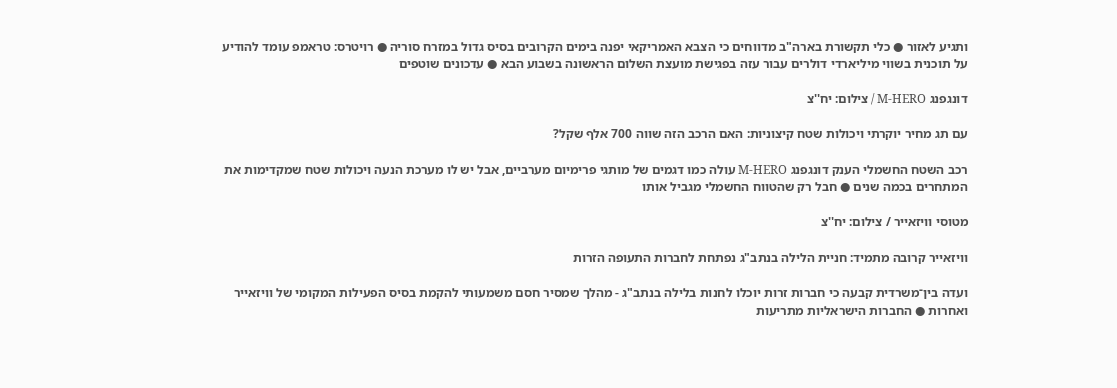ותגיע לאזור ● כלי תקשורת בארה"ב מדווחים כי הצבא האמריקאי יפנה בימים הקרובים בסיס גדול במזרח סוריה ● רויטרס: טראמפ עומד להודיע על תוכנית בשווי מיליארדי דולרים עבור עזה בפגישת מועצת השלום הראשונה בשבוע הבא ● עדכונים שוטפים

דונגפנג M-HERO / צילום: יח''צ

עם תג מחיר יוקרתי ויכולות שטח קיצוניות: האם הרכב הזה שווה 700 אלף שקל?

רכב השטח החשמלי הענק דונגפנג M-HERO עולה כמו דגמים של מותגי פרימיום מערביים, אבל יש לו מערכת הנעה ויכולות שטח שמקדימות את המתחרים בכמה שנים ● חבל רק שהטווח החשמלי מגביל אותו

מטוסי וויזאייר / צילום: יח''צ

וויזאייר קרובה מתמיד: חניית הלילה בנתב"ג נפתחת לחברות התעופה הזרות

ועדה בין־משרדית קבעה כי חברות זרות יוכלו לחנות בלילה בנתב"ג - מהלך שמסיר חסם משמעותי להקמת בסיס הפעילות המקומי של וויזאייר ואחרות ● החברות הישראליות מתריעות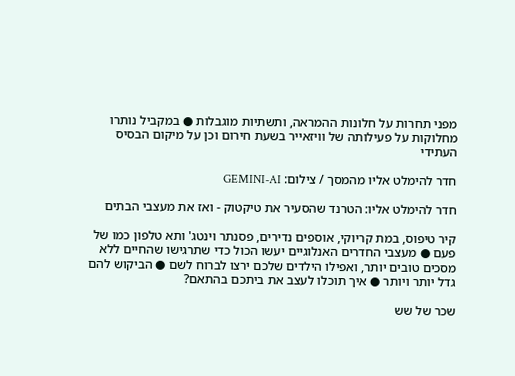מפני תחרות על חלונות ההמראה, ותשתיות מוגבלות ● במקביל נותרו מחלוקות על פעילותה של וויזאייר בשעת חירום וכן על מיקום הבסיס העתידי

חדר להימלט אליו מהמסך / צילום: GEMINI-AI

חדר להימלט אליו: הטרנד שהסעיר את טיקטוק - ואז את מעצבי הבתים

קיר טיפוס, במת קריוקי, אוספים נדירים, פסנתר וינטג' ותא טלפון כמו של פעם ● מעצבי החדרים האנלוגיים יעשו הכול כדי שתרגישו שהחיים ללא מסכים טובים יותר, ואפילו הילדים שלכם ירצו לברוח לשם ● הביקוש להם גדל יותר ויותר ● איך תוכלו לעצב את ביתכם בהתאם?

שכר של שש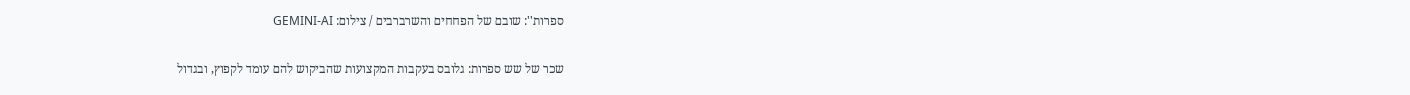ספרות'': שובם של הפחחים והשרברבים / צילום: GEMINI-AI

שכר של שש ספרות: גלובס בעקבות המקצועות שהביקוש להם עומד לקפוץ, ובגדול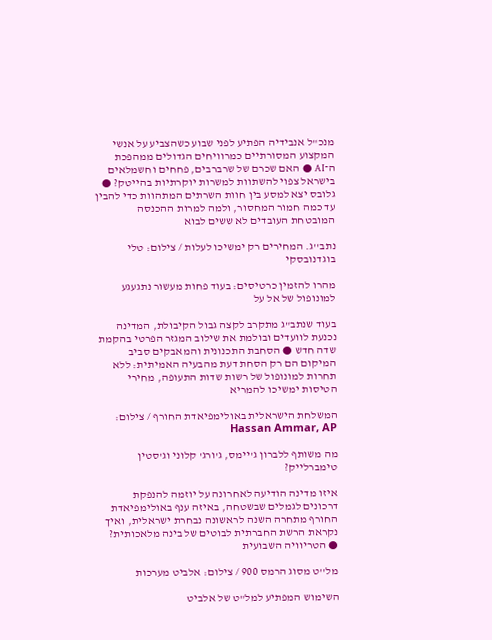מנכ"ל אנבידיה הפתיע לפני שבוע כשהצביע על אנשי המקצוע המסורתיים כמרוויחים הגדולים ממהפכת ה־AI ● האם שכרם של שרברבים, פחחים וחשמלאים בישראל צפוי להשתוות למשרות יוקרתיות בהייטק? ● גלובס יצא למסע בין חוות השרתים המתהוות כדי להבין עד כמה חמור המחסור, ולמה למרות ההכנסה המובטחת העובדים לא ששים לבוא

נתב''ג. המחירים רק ימשיכו לעלות / צילום: טלי בוגדנובסקי

מהרו להזמין כרטיסים: בעוד פחות מעשור נתגעגע למונופול של אל על

בעוד שנתב"ג מתקרב לקצה גבול הקיבולת, המדינה נכנעת לוועדים ובולמת את שילוב המגזר הפרטי בהקמת שדה חדש ● הסחבת התכנונית והמאבקים סביב המיקום הם רק הסחת דעת מהבעיה האמיתית: ללא תחרות למונופול של רשות שדות התעופה, מחירי הטיסות ימשיכו להמריא

המשלחת הישראלית באולימפיאדת החורף / צילום: Hassan Ammar, AP

מה משותף ללברון ג'יימס, ג'ורג' קלוני וג'סטין טימברלייק?

איזו מדינה הודיעה לאחרונה על יוזמה להנפקת דרכונים לגמלים שבשטחה, באיזה ענף באולימפיאדת החורף מתחרה השנה לראשונה נבחרת ישראלית, ואיך נקראת הרשת החברתית לבוטים של בינה מלאכותית? ● הטריוויה השבועית

מל''ט מסוג הרמס 900 / צילום: אלביט מערכות

השימוש המפתיע למל"ט של אלביט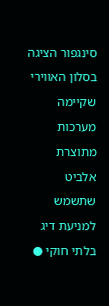סינגפור הציגה בסלון האווירי שקיימה מערכות מתוצרת אלביט שתשמש למניעת דיג בלתי חוקי ●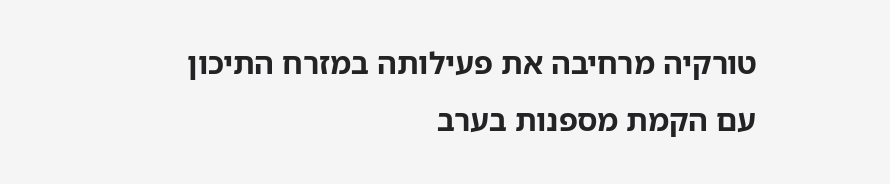טורקיה מרחיבה את פעילותה במזרח התיכון עם הקמת מספנות בערב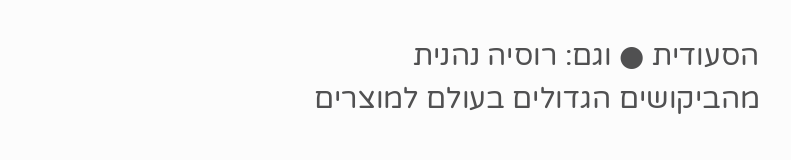הסעודית ● וגם: רוסיה נהנית מהביקושים הגדולים בעולם למוצרים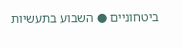ביטחוניים ● השבוע בתעשיות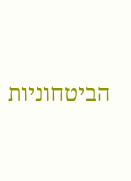הביטחוניות